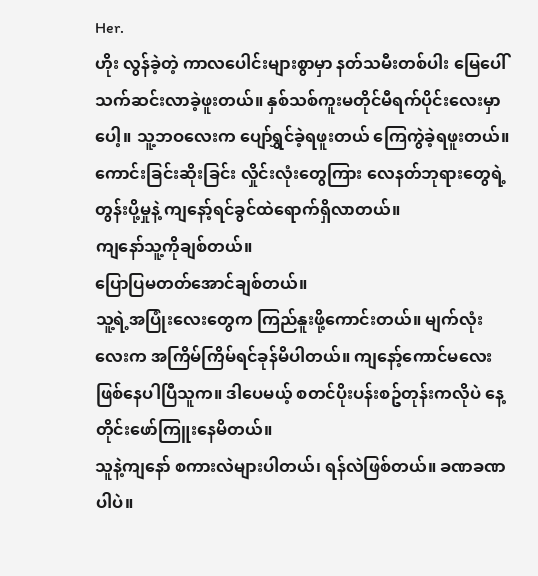Her.
ဟိုး လွန်ခဲ့တဲ့ ကာလပေါင်းများစွာမှာ နတ်သမီးတစ်ပါး မြေပေါ်သက်ဆင်းလာခဲ့ဖူးတယ်။ နှစ်သစ်ကူးမတိုင်မီရက်ပိုင်းလေးမှာပေါ့။ သူ့ဘဝလေးက ပျော်ရွှင်ခဲ့ရဖူးတယ် ကြေကွဲခဲ့ရဖူးတယ်။ ကောင်းခြင်းဆိုးခြင်း လှိုင်းလုံးတွေကြား လေနတ်ဘုရားတွေရဲ့ တွန်းပို့မှုနဲ့ ကျနော့်ရင်ခွင်ထဲရောက်ရှိလာတယ်။
ကျနော်သူ့ကိုချစ်တယ်။
ပြောပြမတတ်အောင်ချစ်တယ်။
သူ့ရဲ့အပြုံးလေးတွေက ကြည်နူးဖို့ကောင်းတယ်။ မျက်လုံးလေးက အကြိမ်ကြိမ်ရင်ခုန်မိပါတယ်။ ကျနော့်ကောင်မလေးဖြစ်နေပါပြီသူက။ ဒါပေမယ့် စတင်ပိုးပန်းစဥ်တုန်းကလိုပဲ နေ့တိုင်းဖော်ကြူးနေမိတယ်။
သူနဲ့ကျနော် စကားလဲများပါတယ်၊ ရန်လဲဖြစ်တယ်။ ခဏခဏပါပဲ။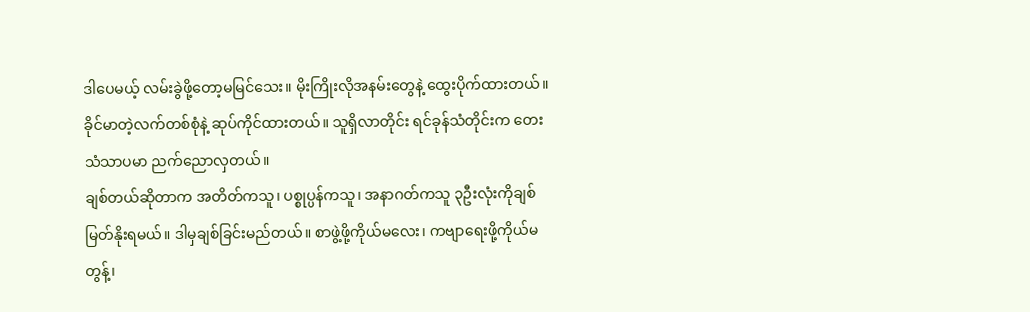ဒါပေမယ့် လမ်းခွဲဖို့တော့မမြင်သေး။ မိုးကြိုးလိုအနမ်းတွေနဲ့ ထွေးပိုက်ထားတယ်။ ခိုင်မာတဲ့လက်တစ်စုံနဲ့ ဆုပ်ကိုင်ထားတယ်။ သူရှိလာတိုင်း ရင်ခုန်သံတိုင်းက တေးသံသာပမာ ညက်ညောလှတယ်။
ချစ်တယ်ဆိုတာက အတိတ်ကသူ၊ ပစ္စုပ္ပန်ကသူ၊ အနာဂတ်ကသူ ၃ဦးလုံးကိုချစ်မြတ်နိုးရမယ်။ ဒါမှချစ်ခြင်းမည်တယ်။ စာဖွဲ့ဖို့ကိုယ်မလေး၊ ကဗျာရေးဖို့ကိုယ်မတွန့်၊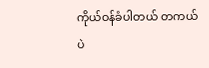ကိုယ်ဝန်ခံပါတယ် တကယ်ပဲ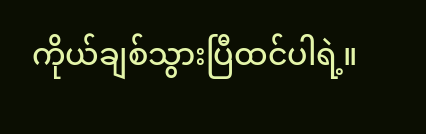ကိုယ်ချစ်သွားပြီထင်ပါရဲ့။